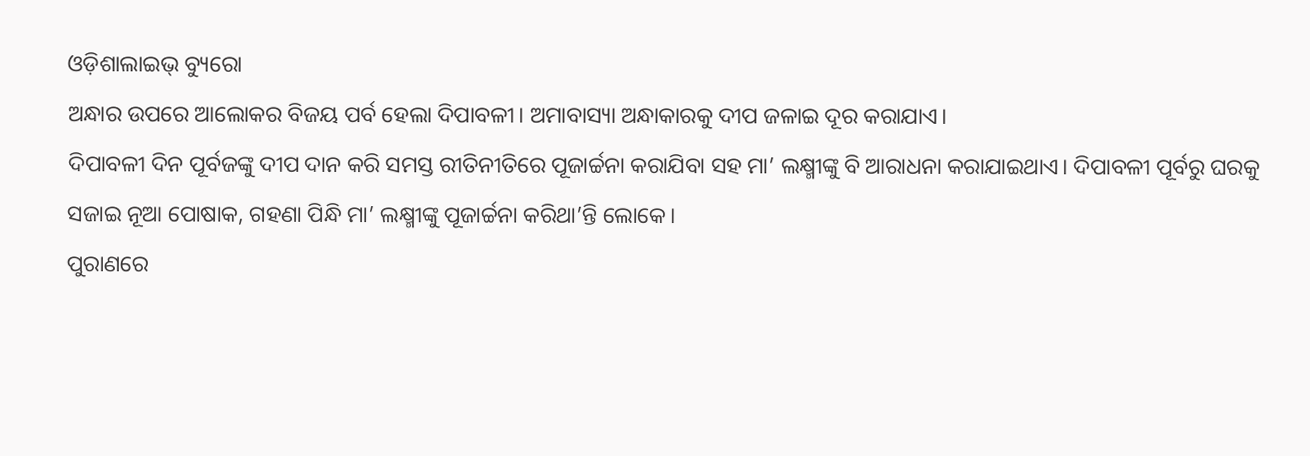ଓଡ଼ିଶାଲାଇଭ୍ ବ୍ୟୁରୋ
ଅନ୍ଧାର ଉପରେ ଆଲୋକର ବିଜୟ ପର୍ବ ହେଲା ଦିପାବଳୀ। ଅମାବାସ୍ୟା ଅନ୍ଧାକାରକୁ ଦୀପ ଜଳାଇ ଦୂର କରାଯାଏ।
ଦିପାବଳୀ ଦିନ ପୂର୍ବଜଙ୍କୁ ଦୀପ ଦାନ କରି ସମସ୍ତ ରୀତିନୀତିରେ ପୂଜାର୍ଚ୍ଚନା କରାଯିବା ସହ ମା’ ଲକ୍ଷ୍ମୀଙ୍କୁ ବି ଆରାଧନା କରାଯାଇଥାଏ। ଦିପାବଳୀ ପୂର୍ବରୁ ଘରକୁ ସଜାଇ ନୂଆ ପୋଷାକ, ଗହଣା ପିନ୍ଧି ମା’ ଲକ୍ଷ୍ମୀଙ୍କୁ ପୂଜାର୍ଚ୍ଚନା କରିଥା’ନ୍ତି ଲୋକେ।
ପୁରାଣରେ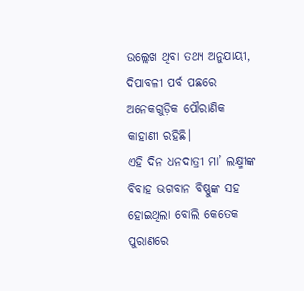ଉଲ୍ଲେଖ ଥିବା ତଥ୍ୟ ଅନୁଯାୟୀ, ଦିପାବଳୀ ପର୍ବ ପଛରେ ଅନେକଗୁଡ଼ିକ ପୌରାଣିକ କାହାଣୀ ରହିଛି।
ଏହି ଦିନ ଧନଦାତ୍ରୀ ମା’ ଲକ୍ଷ୍ମୀଙ୍କ ବିବାହ ଭଗବାନ ବିଷ୍ଣୁଙ୍କ ସହ ହୋଇଥିଲା ବୋଲି କେତେକ ପୁରାଣରେ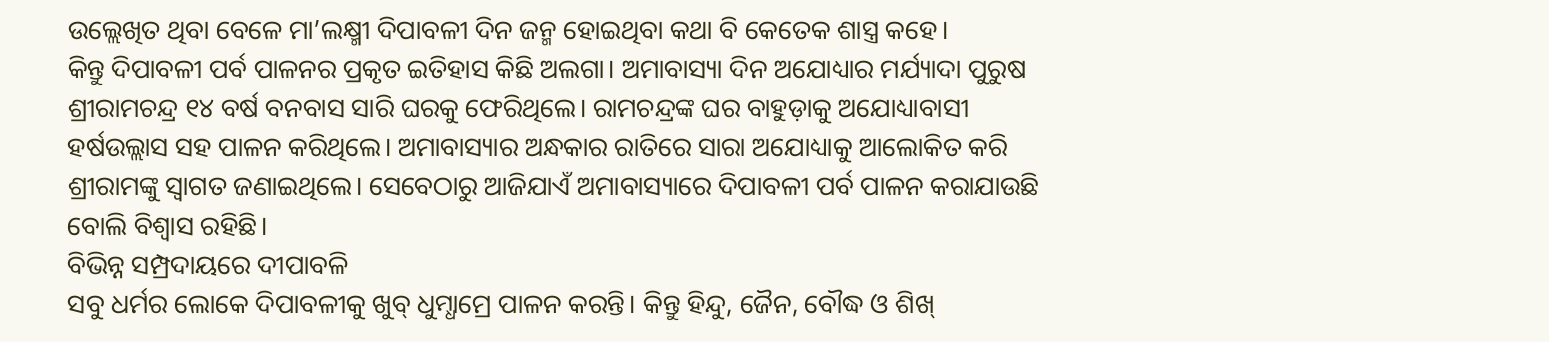ଉଲ୍ଲେଖିତ ଥିବା ବେଳେ ମା’ଲକ୍ଷ୍ମୀ ଦିପାବଳୀ ଦିନ ଜନ୍ମ ହୋଇଥିବା କଥା ବି କେତେକ ଶାସ୍ତ୍ର କହେ।
କିନ୍ତୁ ଦିପାବଳୀ ପର୍ବ ପାଳନର ପ୍ରକୃତ ଇତିହାସ କିଛି ଅଲଗା। ଅମାବାସ୍ୟା ଦିନ ଅଯୋଧ୍ୟାର ମର୍ଯ୍ୟାଦା ପୁରୁଷ ଶ୍ରୀରାମଚନ୍ଦ୍ର ୧୪ ବର୍ଷ ବନବାସ ସାରି ଘରକୁ ଫେରିଥିଲେ। ରାମଚନ୍ଦ୍ରଙ୍କ ଘର ବାହୁଡ଼ାକୁ ଅଯୋଧ୍ୟାବାସୀ ହର୍ଷଉଲ୍ଲାସ ସହ ପାଳନ କରିଥିଲେ। ଅମାବାସ୍ୟାର ଅନ୍ଧକାର ରାତିରେ ସାରା ଅଯୋଧ୍ୟାକୁ ଆଲୋକିତ କରି ଶ୍ରୀରାମଙ୍କୁ ସ୍ୱାଗତ ଜଣାଇଥିଲେ। ସେବେଠାରୁ ଆଜିଯାଏଁ ଅମାବାସ୍ୟାରେ ଦିପାବଳୀ ପର୍ବ ପାଳନ କରାଯାଉଛି ବୋଲି ବିଶ୍ୱାସ ରହିଛି।
ବିଭିନ୍ନ ସମ୍ପ୍ରଦାୟରେ ଦୀପାବଳି
ସବୁ ଧର୍ମର ଲୋକେ ଦିପାବଳୀକୁ ଖୁବ୍ ଧୁମ୍ଧାମ୍ରେ ପାଳନ କରନ୍ତି। କିନ୍ତୁ ହିନ୍ଦୁ, ଜୈନ, ବୌଦ୍ଧ ଓ ଶିଖ୍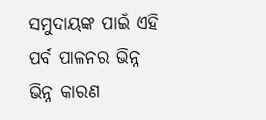ସମୁଦାୟଙ୍କ ପାଇଁ ଏହି ପର୍ବ ପାଳନର ଭିନ୍ନ ଭିନ୍ନ କାରଣ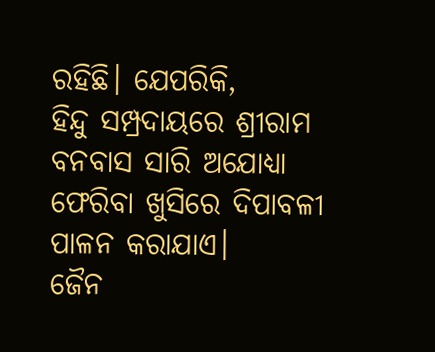ରହିଛି। ଯେପରିକି,
ହିନ୍ଦୁ ସମ୍ପ୍ରଦାୟରେ ଶ୍ରୀରାମ ବନବାସ ସାରି ଅଯୋଧ୍ୟା ଫେରିବା ଖୁସିରେ ଦିପାବଳୀ ପାଳନ କରାଯାଏ।
ଜୈନ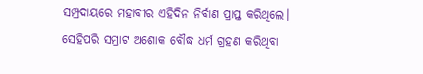ସମ୍ପ୍ରଦାୟରେ ମହାବୀର ଏହିଦିନ ନିର୍ବାଣ ପ୍ରାପ୍ତ କରିଥିଲେ। ସେହିପରି ସମ୍ରାଟ ଅଶୋକ ବୌଦ୍ଧ ଧର୍ମ ଗ୍ରହଣ କରିଥିବା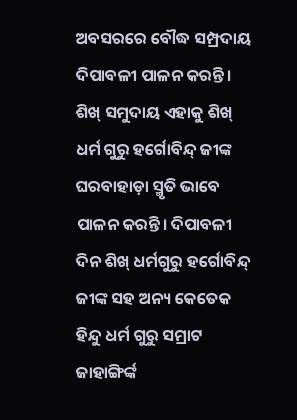ଅବସରରେ ବୌଦ୍ଧ ସମ୍ପ୍ରଦାୟ ଦିପାବଳୀ ପାଳନ କରନ୍ତି।
ଶିଖ୍ ସମୁଦାୟ ଏହାକୁ ଶିଖ୍ ଧର୍ମ ଗୁରୁ ହର୍ଗୋବିନ୍ଦ୍ ଜୀଙ୍କ ଘରବାହାଡ଼ା ସ୍ମୃତି ଭାବେ ପାଳନ କରନ୍ତି। ଦିପାବଳୀ ଦିନ ଶିଖ୍ ଧର୍ମଗୁରୁ ହର୍ଗୋବିନ୍ଦ୍ ଜୀଙ୍କ ସହ ଅନ୍ୟ କେତେକ ହିନ୍ଦୁ ଧର୍ମ ଗୁରୁ ସମ୍ରାଟ ଜାହାଙ୍ଗିର୍ଙ୍କ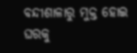ବନ୍ଦୀଶାଳାରୁ ମୁକ୍ତ ହୋଇ ଘରକୁ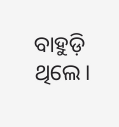ବାହୁଡ଼ି ଥିଲେ।